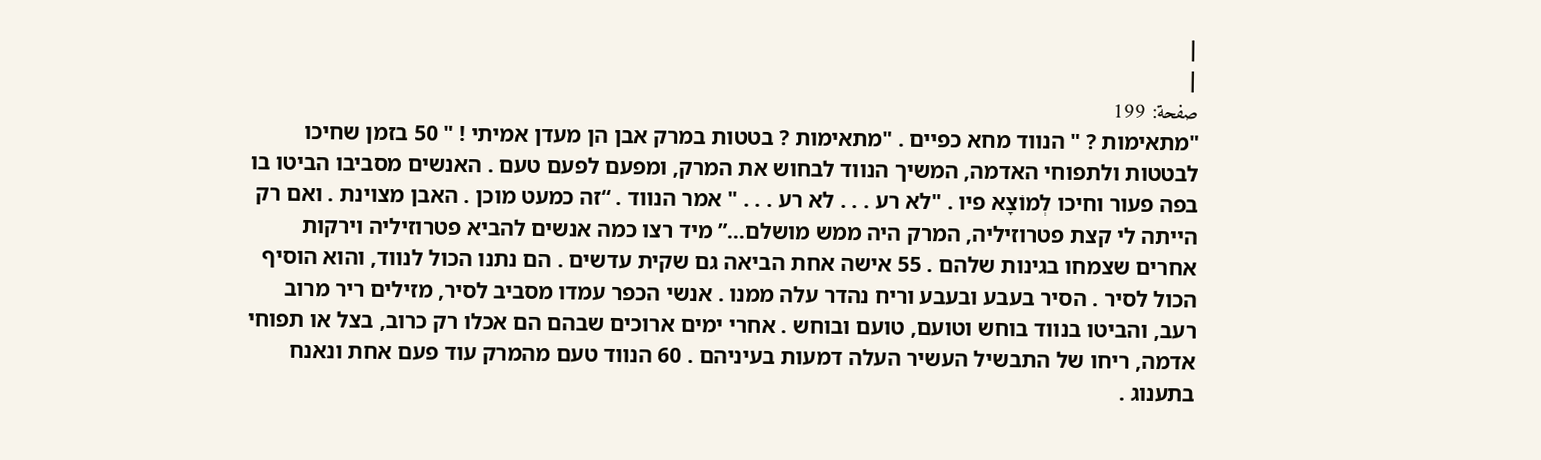|
|
صفحة: 199
"מתאימות ? " הנווד מחא כפיים . "מתאימות ? בטטות במרק אבן הן מעדן אמיתי ! " 50 בזמן שחיכו לבטטות ולתפוחי האדמה, המשיך הנווד לבחוש את המרק, ומפעם לפעם טעם . האנשים מסביבו הביטו בו בפה פעור וחיכו לְמוֹצָא פיו . "לא רע . . . לא רע . . . " אמר הנווד . “זה כמעט מוכן . האבן מצוינת . ואם רק הייתה לי קצת פטרוזיליה, המרק היה ממש מושלם…” מיד רצו כמה אנשים להביא פטרוזיליה וירקות אחרים שצמחו בגינות שלהם . 55 אישה אחת הביאה גם שקית עדשים . הם נתנו הכול לנווד, והוא הוסיף הכול לסיר . הסיר בעבע ובעבע וריח נהדר עלה ממנו . אנשי הכפר עמדו מסביב לסיר, מזילים ריר מרוב רעב, והביטו בנווד בוחש וטועם, טועם ובוחש . אחרי ימים ארוכים שבהם הם אכלו רק כרוב, בצל או תפוחי אדמה, ריחו של התבשיל העשיר העלה דמעות בעיניהם . 60 הנווד טעם מהמרק עוד פעם אחת ונאנח בתענוג .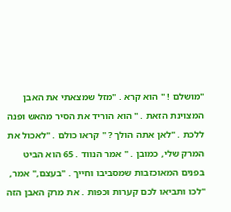"מושלם ! " הוא קרא . "מזל שמצאתי את האבן המצוינת הזאת . " הוא הוריד את הסיר מהאש ופנה ללכת . "לאן אתה הולך ? " קראו כולם . "לאכול את המרק שלי, כמובן . " אמר הנווד . 65 הוא הביט בפנים המאוכזבות שמסביבו וחייך . "בעצם," אמר, "לכו ותביאו לכם קערות וכפות . את מרק האבן הזה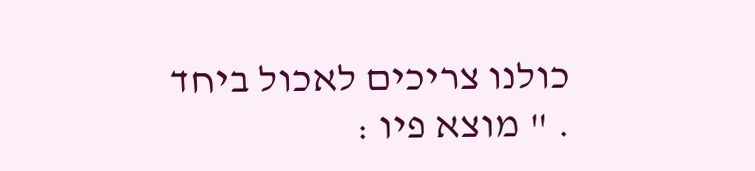כולנו צריכים לאכול ביחד . " מוצא פיו :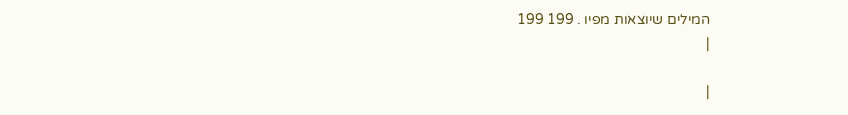המילים שיוצאות מפיו . 199 199
|

|